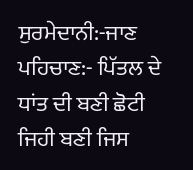ਸੁਰਮੇਦਾਨੀ:-ਜਾਣ ਪਹਿਚਾਣ:- ਪਿੱਤਲ ਦੇ ਧਾਂਤ ਦੀ ਬਣੀ ਛੋਟੀ ਜਿਹੀ ਬਣੀ ਜਿਸ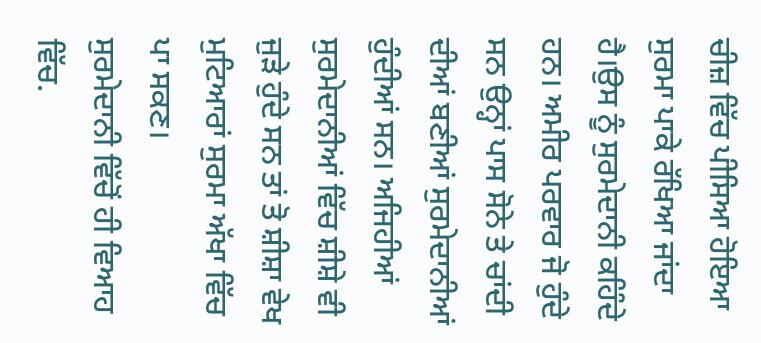ਚੀਜ਼ ਵਿੱਚ ਪੀਸਿਆ ਹੋਇਆ ਸੁਰਮਾ ਪਾਕੇ ਰੱਖਿਆ ਜਾਂਦਾ ਹੈ।ਉਸ ਨੂੰ ਸੁਰਮੇਦਾਨੀ ਕਹਿੰਦੇ ਹਨ। ਅਮੀਰ ਪਰਵਾਰ ਜੋ ਹੁੰਦੇ ਸਨ ਉਨ੍ਹਾਂ ਪਾਸ ਸੋਨੇ ਤੇ ਚਾਂਦੀ ਦੀਆਂ ਬਣੀਆਂ ਸੁਰਮੇਦਾਨੀਆਂ ਹੁੰਦੀਆਂ ਸਨ। ਅਜਿਹੀਆਂ ਸੁਰਮੇਦਾਨੀਆਂ ਵਿੱਚ ਸ਼ੀਸ਼ੇ ਵੀ ਜੁੜੇ ਹੁੰਦੇ ਸਨ ਤਾਂ ਤੋ ਸ਼ੀਸ਼ਾ ਵੇਖ ਮੁਟਿਆਰਾਂ ਸੁਰਮਾ ਅੱਖਾ ਵਿੱਚ ਪਾ ਸਕਣ।
ਸੁਰਮੇਦਾਨੀ ਵਿੱਚੋਂ ਹੀ ਵਿਆਹ ਵਿੱਚ.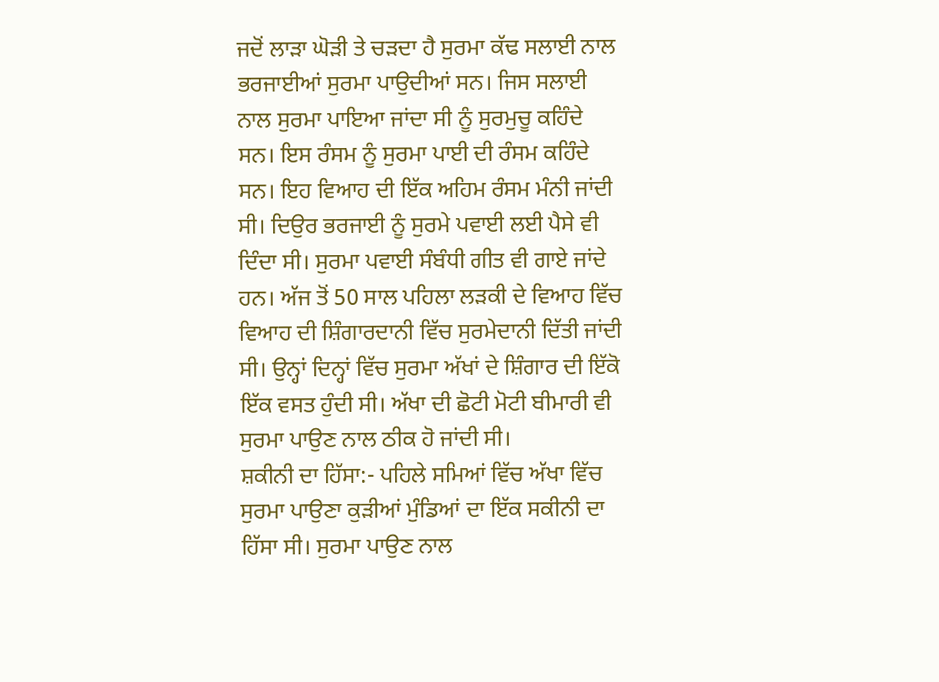ਜਦੋਂ ਲਾੜਾ ਘੋੜੀ ਤੇ ਚੜਦਾ ਹੈ ਸੁਰਮਾ ਕੱਢ ਸਲਾਈ ਨਾਲ ਭਰਜਾਈਆਂ ਸੁਰਮਾ ਪਾਉਦੀਆਂ ਸਨ। ਜਿਸ ਸਲਾਈ ਨਾਲ ਸੁਰਮਾ ਪਾਇਆ ਜਾਂਦਾ ਸੀ ਨੂੰ ਸੁਰਮੁਚੂ ਕਹਿੰਦੇ ਸਨ। ਇਸ ਰੰਸਮ ਨੂੰ ਸੁਰਮਾ ਪਾਈ ਦੀ ਰੰਸਮ ਕਹਿੰਦੇ ਸਨ। ਇਹ ਵਿਆਹ ਦੀ ਇੱਕ ਅਹਿਮ ਰੰਸਮ ਮੰਨੀ ਜਾਂਦੀ ਸੀ। ਦਿਉਰ ਭਰਜਾਈ ਨੂੰ ਸੁਰਮੇ ਪਵਾਈ ਲਈ ਪੈਸੇ ਵੀ ਦਿੰਦਾ ਸੀ। ਸੁਰਮਾ ਪਵਾਈ ਸੰਬੰਧੀ ਗੀਤ ਵੀ ਗਾਏ ਜਾਂਦੇ ਹਨ। ਅੱਜ ਤੋਂ 50 ਸਾਲ ਪਹਿਲਾ ਲੜਕੀ ਦੇ ਵਿਆਹ ਵਿੱਚ ਵਿਆਹ ਦੀ ਸ਼ਿੰਗਾਰਦਾਨੀ ਵਿੱਚ ਸੁਰਮੇਦਾਨੀ ਦਿੱਤੀ ਜਾਂਦੀ ਸੀ। ਉਨ੍ਹਾਂ ਦਿਨ੍ਹਾਂ ਵਿੱਚ ਸੁਰਮਾ ਅੱਖਾਂ ਦੇ ਸ਼ਿੰਗਾਰ ਦੀ ਇੱਕੋ ਇੱਕ ਵਸਤ ਹੁੰਦੀ ਸੀ। ਅੱਖਾ ਦੀ ਛੋਟੀ ਮੋਟੀ ਬੀਮਾਰੀ ਵੀ ਸੁਰਮਾ ਪਾਉਣ ਨਾਲ ਠੀਕ ਹੋ ਜਾਂਦੀ ਸੀ।
ਸ਼ਕੀਨੀ ਦਾ ਹਿੱਸਾ:- ਪਹਿਲੇ ਸਮਿਆਂ ਵਿੱਚ ਅੱਖਾ ਵਿੱਚ ਸੁਰਮਾ ਪਾਉਣਾ ਕੁੜੀਆਂ ਮੁੰਡਿਆਂ ਦਾ ਇੱਕ ਸਕੀਨੀ ਦਾ ਹਿੱਸਾ ਸੀ। ਸੁਰਮਾ ਪਾਉਣ ਨਾਲ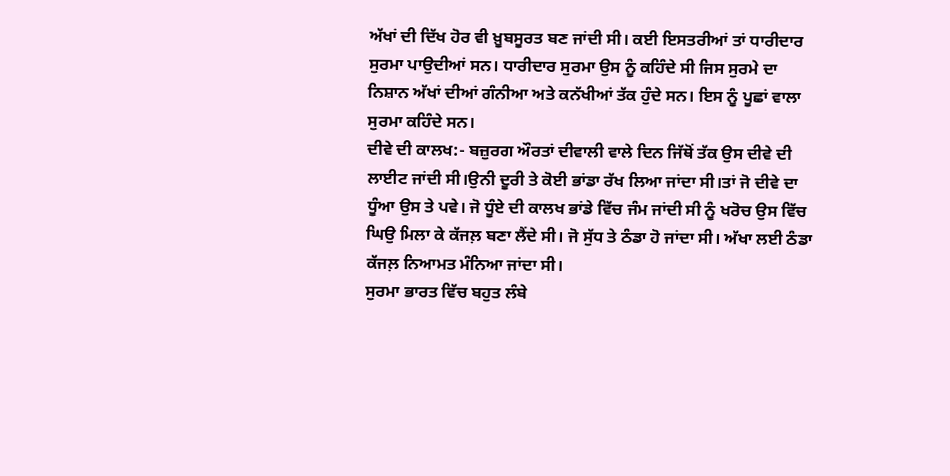ਅੱਖਾਂ ਦੀ ਦਿੱਖ ਹੋਰ ਵੀ ਖ਼ੂਬਸੂਰਤ ਬਣ ਜਾਂਦੀ ਸੀ। ਕਈ ਇਸਤਰੀਆਂ ਤਾਂ ਧਾਰੀਦਾਰ ਸੁਰਮਾ ਪਾਉਦੀਆਂ ਸਨ। ਧਾਰੀਦਾਰ ਸੁਰਮਾ ਉਸ ਨੂੰ ਕਹਿੰਦੇ ਸੀ ਜਿਸ ਸੁਰਮੇ ਦਾ ਨਿਸ਼ਾਨ ਅੱਖਾਂ ਦੀਆਂ ਗੰਨੀਆ ਅਤੇ ਕਨੱਖੀਆਂ ਤੱਕ ਹੁੰਦੇ ਸਨ। ਇਸ ਨੂੰ ਪੂਛਾਂ ਵਾਲਾ ਸੁਰਮਾ ਕਹਿੰਦੇ ਸਨ।
ਦੀਵੇ ਦੀ ਕਾਲਖ:- ਬਜ਼ੁਰਗ ਔਰਤਾਂ ਦੀਵਾਲੀ ਵਾਲੇ ਦਿਨ ਜਿੱਥੋਂ ਤੱਕ ਉਸ ਦੀਵੇ ਦੀ ਲਾਈਟ ਜਾਂਦੀ ਸੀ।ਉਨੀ ਦੂਰੀ ਤੇ ਕੋਈ ਭਾਂਡਾ ਰੱਖ ਲਿਆ ਜਾਂਦਾ ਸੀ।ਤਾਂ ਜੋ ਦੀਵੇ ਦਾ ਧੂੰਆ ਉਸ ਤੇ ਪਵੇ। ਜੋ ਧੂੰਏ ਦੀ ਕਾਲਖ ਭਾਂਡੇ ਵਿੱਚ ਜੰਮ ਜਾਂਦੀ ਸੀ ਨੂੰ ਖਰੋਚ ਉਸ ਵਿੱਚ ਘਿਉ ਮਿਲਾ ਕੇ ਕੱਜਲ਼ ਬਣਾ ਲੈਂਦੇ ਸੀ। ਜੋ ਸੁੱਧ ਤੇ ਠੰਡਾ ਹੋ ਜਾਂਦਾ ਸੀ। ਅੱਖਾ ਲਈ ਠੰਡਾ ਕੱਜਲ਼ ਨਿਆਮਤ ਮੰਨਿਆ ਜਾਂਦਾ ਸੀ।
ਸੁਰਮਾ ਭਾਰਤ ਵਿੱਚ ਬਹੁਤ ਲੰਬੇ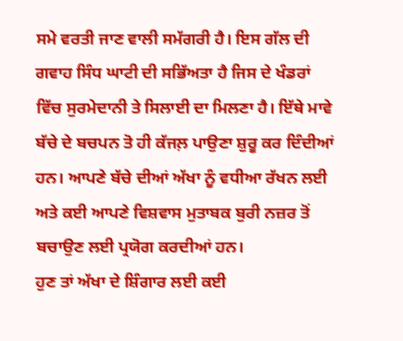ਸਮੇ ਵਰਤੀ ਜਾਣ ਵਾਲੀ ਸਮੱਗਰੀ ਹੈ। ਇਸ ਗੱਲ ਦੀ ਗਵਾਹ ਸਿੰਧ ਘਾਟੀ ਦੀ ਸਭਿੱਅਤਾ ਹੈ ਜਿਸ ਦੇ ਖੰਡਰਾਂ ਵਿੱਚ ਸੁਰਮੇਦਾਨੀ ਤੇ ਸਿਲਾਈ ਦਾ ਮਿਲਣਾ ਹੈ। ਇੱਥੇ ਮਾਵੇ ਬੱਚੇ ਦੇ ਬਚਪਨ ਤੋ ਹੀ ਕੱਜਲ਼ ਪਾਉਣਾ ਸ਼ੁਰੂ ਕਰ ਦਿੰਦੀਆਂ ਹਨ। ਆਪਣੇ ਬੱਚੇ ਦੀਆਂ ਅੱਖਾ ਨੂੰ ਵਧੀਆ ਰੱਖਨ ਲਈ ਅਤੇ ਕਈ ਆਪਣੇ ਵਿਸ਼ਵਾਸ ਮੁਤਾਬਕ ਬੁਰੀ ਨਜ਼ਰ ਤੋਂ ਬਚਾਉਣ ਲਈ ਪ੍ਰਯੋਗ ਕਰਦੀਆਂ ਹਨ।
ਹੁਣ ਤਾਂ ਅੱਖਾ ਦੇ ਸ਼ਿੰਗਾਰ ਲਈ ਕਈ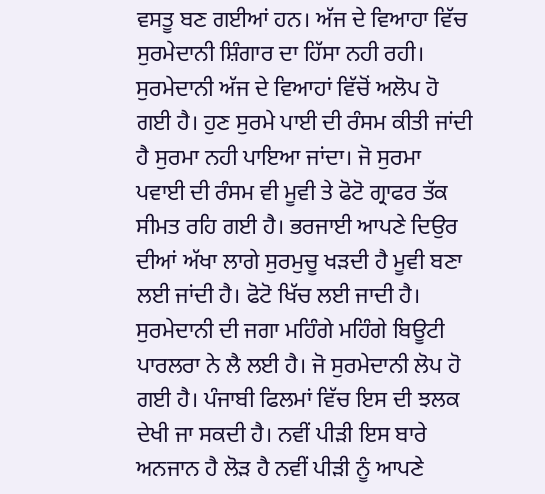ਵਸਤੂ ਬਣ ਗਈਆਂ ਹਨ। ਅੱਜ ਦੇ ਵਿਆਹਾ ਵਿੱਚ ਸੁਰਮੇਦਾਨੀ ਸ਼ਿੰਗਾਰ ਦਾ ਹਿੱਸਾ ਨਹੀ ਰਹੀ। ਸੁਰਮੇਦਾਨੀ ਅੱਜ ਦੇ ਵਿਆਹਾਂ ਵਿੱਚੋਂ ਅਲੋਪ ਹੋ ਗਈ ਹੈ। ਹੁਣ ਸੁਰਮੇ ਪਾਈ ਦੀ ਰੰਸਮ ਕੀਤੀ ਜਾਂਦੀ ਹੈ ਸੁਰਮਾ ਨਹੀ ਪਾਇਆ ਜਾਂਦਾ। ਜੋ ਸੁਰਮਾ ਪਵਾਈ ਦੀ ਰੰਸਮ ਵੀ ਮੂਵੀ ਤੇ ਫੋਟੋ ਗ੍ਰਾਫਰ ਤੱਕ ਸੀਮਤ ਰਹਿ ਗਈ ਹੈ। ਭਰਜਾਈ ਆਪਣੇ ਦਿਉਰ ਦੀਆਂ ਅੱਖਾ ਲਾਗੇ ਸੁਰਮੁਚੂ ਖੜਦੀ ਹੈ ਮੂਵੀ ਬਣਾ ਲਈ ਜਾਂਦੀ ਹੈ। ਫੋਟੋ ਖਿੱਚ ਲਈ ਜਾਦੀ ਹੈ। ਸੁਰਮੇਦਾਨੀ ਦੀ ਜਗਾ ਮਹਿੰਗੇ ਮਹਿੰਗੇ ਬਿਊਟੀ ਪਾਰਲਰਾ ਨੇ ਲੈ ਲਈ ਹੈ। ਜੋ ਸੁਰਮੇਦਾਨੀ ਲੋਪ ਹੋ ਗਈ ਹੈ। ਪੰਜਾਬੀ ਫਿਲਮਾਂ ਵਿੱਚ ਇਸ ਦੀ ਝਲਕ ਦੇਖੀ ਜਾ ਸਕਦੀ ਹੈ। ਨਵੀਂ ਪੀੜੀ ਇਸ ਬਾਰੇ ਅਨਜਾਨ ਹੈ ਲੋੜ ਹੈ ਨਵੀਂ ਪੀੜੀ ਨੂੰ ਆਪਣੇ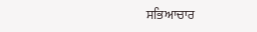ਸਭਿਆਚਾਰ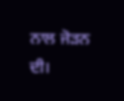ਨਾਲ ਜੋੜਨ ਦੀ।